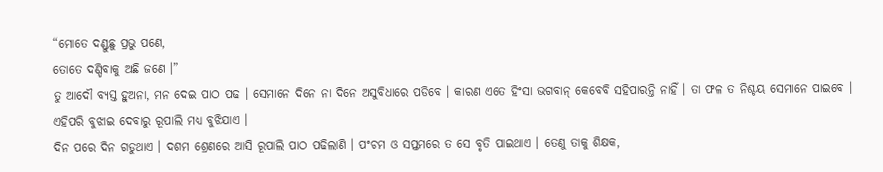“ମୋତେ ଦଣ୍ଡୁଛୁ ପ୍ରଭୁ ପଣେ,
ତୋତେ ଦଣ୍ଡିବାକୁ ଅଛି ଜଣେ ।”
ତୁ ଆଦୌ ବ୍ୟସ୍ତ ହୁଅନା, ମନ ଦେଇ ପାଠ ପଢ । ସେମାନେ ଦିନେ ନା ଦିନେ ଅସୁବିଧାରେ ପଡିବେ । କାରଣ ଏତେ ହିଂସା ଭଗବାନ୍ କେବେବି ସହିପାରନ୍ତି ନାହିଁ । ତା ଫଳ ତ ନିଶ୍ଚୟ ସେମାନେ ପାଇବେ । ଏହିପରି ବୁଝାଇ ଦେବାରୁ ରୂପାଲି ମଧ୍ୟ ବୁଝିଯାଏ ।
ଦିନ ପରେ ଦିନ ଗଡୁଥାଏ । ଦଶମ ଶ୍ରେଣରେ ଆସି ରୂପାଲି ପାଠ ପଢିଲାଣି । ପଂଚମ ଓ ସପ୍ତମରେ ତ ସେ ବୃତି ପାଇଥାଏ । ତେଣୁ ତାକୁ ଶିକ୍ଷକ,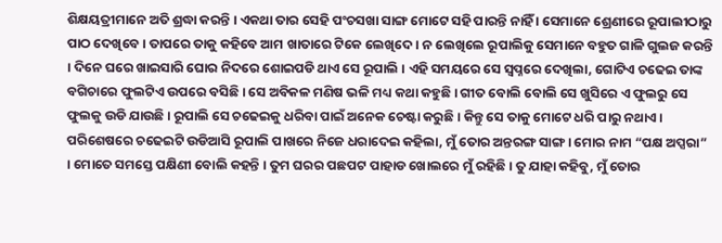ଶିକ୍ଷୟତ୍ରୀମାନେ ଅତି ଶ୍ରଦ୍ଧା କରନ୍ତି । ଏକଥା ତାର ସେହି ପଂଚସଖା ସାଙ୍ଗ ମୋଟେ ସହି ପାରନ୍ତି ନାହିଁ । ସେମାନେ ଶ୍ରେଣୀରେ ରୂପାଲୀଠାରୁ ପାଠ ଦେଖିବେ । ତାପରେ ତାକୁ କହିବେ ଆମ ଖାତାରେ ଟିକେ ଲେଖିଦେ । ନ ଲେଖିଲେ ରୂପାଲିକୁ ସେମାନେ ବହୁତ ଗାଳି ଗୁଲଜ କରନ୍ତି । ଦିନେ ଘରେ ଖାଇସାରି ଘୋର ନିଦରେ ଶୋଇପଡି ଥାଏ ସେ ରୂପାଲି । ଏହି ସମୟରେ ସେ ସ୍ୱପ୍ନରେ ଦେଖିଲା, ଗୋଟିଏ ଚଢେଇ ତାଙ୍କ ବଗିଚାରେ ଫୁଲଟିଏ ଉପରେ ବସିଛି । ସେ ଅବିକଳ ମଣିଷ ଭଳି ମଧ୍ୟ କଥା କହୁଛି । ଗୀତ ବୋଲି ବୋଲି ସେ ଖୁସିରେ ଏ ଫୁଲରୁ ସେ ଫୁଲକୁ ଉଡି ଯାଉଛି । ରୂପାଲି ସେ ଚଢେଇକୁ ଧରିବା ପାଇଁ ଅନେକ ଚେଷ୍ଟା କରୁଛି । କିନ୍ତୁ ସେ ତାକୁ ମୋଟେ ଧରି ପାରୁ ନଥାଏ । ପରିଶେଷରେ ଚଢେଇଟି ଉଡିଆସି ରୂପାଲି ପାଖରେ ନିଜେ ଧରାଦେଇ କହିଲା, ମୁଁ ତୋର ଅନ୍ତରଙ୍ଗ ସାଙ୍ଗ । ମୋର ନାମ “ପକ୍ଷ ଅପ୍ସରା” । ମୋତେ ସମସ୍ତେ ପକ୍ଷିଣୀ ବୋଲି କହନ୍ତି । ତୁମ ଘରର ପଛପଟ ପାହାଡ ଖୋଲରେ ମୁଁ ରହିଛି । ତୁ ଯାହା କହିବୁ, ମୁଁ ତୋର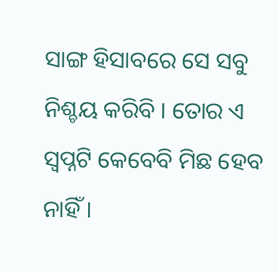ସାଙ୍ଗ ହିସାବରେ ସେ ସବୁ ନିଶ୍ଚୟ କରିବି । ତୋର ଏ ସ୍ୱପ୍ନଟି କେବେବି ମିଛ ହେବ ନାହିଁ ।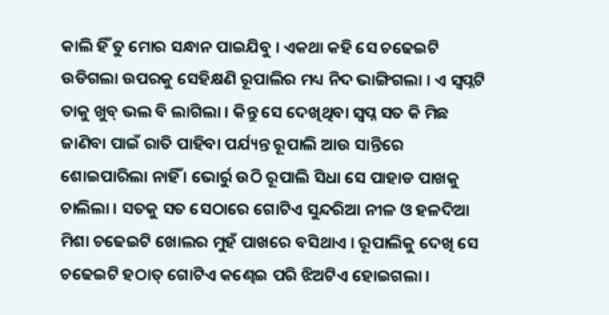କାଲି ହିଁ ତୁ ମୋର ସନ୍ଧାନ ପାଇଯିବୁ । ଏକଥା କହି ସେ ଚଢେଇଟି ଉଡିଗଲା ଉପରକୁ ସେହିକ୍ଷଣି ରୂପାଲିର ମଧ୍ୟ ନିଦ ଭାଙ୍ଗିଗଲା । ଏ ସ୍ୱପ୍ନଟି ତାକୁ ଖୁବ୍ ଭଲ ବି ଲାଗିଲା । କିନ୍ତୁ ସେ ଦେଖିଥିବା ସ୍ୱପ୍ନ ସତ କି ମିଛ ଜାଣିବା ପାଇଁ ରାତି ପାହିବା ପର୍ଯ୍ୟନ୍ତ ରୂପାଲି ଆଉ ସାନ୍ତିରେ ଶୋଇପାରିଲା ନାହିଁ । ଭୋର୍ରୁ ଉଠି ରୂପାଲି ସିଧା ସେ ପାହାଡ ପାଖକୁ ଚାଲିଲା । ସତକୁ ସତ ସେଠାରେ ଗୋଟିଏ ସୁନ୍ଦରିଆ ନୀଳ ଓ ହଳଦିଆ ମିଶା ଚଢେଇଟି ଖୋଲର ମୁହଁ ପାଖରେ ବସିଥାଏ । ରୂପାଲିକୁ ଦେଖି ସେ ଚଢେଇଟି ହଠାତ୍ ଗୋଟିଏ କଣ୍ଢେଇ ପରି ଝିଅଟିଏ ହୋଇଗଲା ।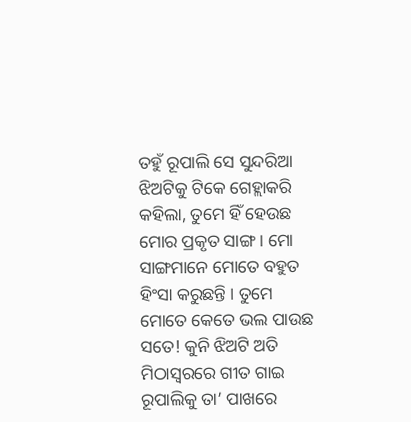ତହୁଁ ରୂପାଲି ସେ ସୁନ୍ଦରିଆ ଝିଅଟିକୁ ଟିକେ ଗେହ୍ଲାକରି କହିଲା, ତୁମେ ହିଁ ହେଉଛ ମୋର ପ୍ରକୃତ ସାଙ୍ଗ । ମୋ ସାଙ୍ଗମାନେ ମୋତେ ବହୁତ ହିଂସା କରୁଛନ୍ତି । ତୁମେ ମୋତେ କେତେ ଭଲ ପାଉଛ ସତେ! କୁନି ଝିଅଟି ଅତି ମିଠାସ୍ୱରରେ ଗୀତ ଗାଇ ରୂପାଲିକୁ ତା’ ପାଖରେ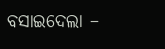ବସାଇଦେଲା –